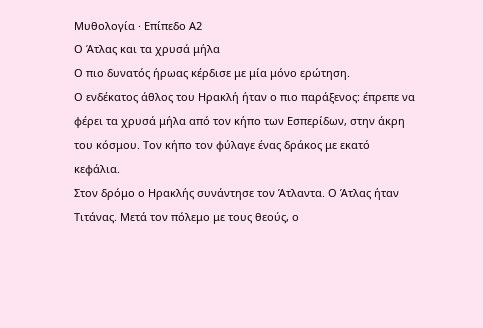Μυθολογία · Επίπεδο Α2
Ο Άτλας και τα χρυσά μήλα
Ο πιο δυνατός ήρωας κέρδισε με μία μόνο ερώτηση.
Ο ενδέκατος άθλος του Ηρακλή ήταν ο πιο παράξενος: έπρεπε να φέρει τα χρυσά μήλα από τον κήπο των Εσπερίδων, στην άκρη του κόσμου. Τον κήπο τον φύλαγε ένας δράκος με εκατό κεφάλια.
Στον δρόμο ο Ηρακλής συνάντησε τον Άτλαντα. Ο Άτλας ήταν Τιτάνας. Μετά τον πόλεμο με τους θεούς, ο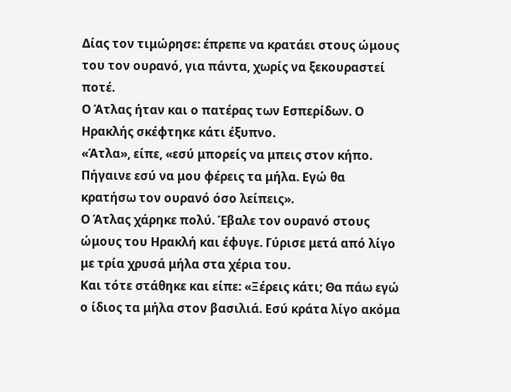Δίας τον τιμώρησε: έπρεπε να κρατάει στους ώμους του τον ουρανό, για πάντα, χωρίς να ξεκουραστεί ποτέ.
Ο Άτλας ήταν και ο πατέρας των Εσπερίδων. Ο Ηρακλής σκέφτηκε κάτι έξυπνο.
«Άτλα», είπε, «εσύ μπορείς να μπεις στον κήπο. Πήγαινε εσύ να μου φέρεις τα μήλα. Εγώ θα κρατήσω τον ουρανό όσο λείπεις».
Ο Άτλας χάρηκε πολύ. Έβαλε τον ουρανό στους ώμους του Ηρακλή και έφυγε. Γύρισε μετά από λίγο με τρία χρυσά μήλα στα χέρια του.
Και τότε στάθηκε και είπε: «Ξέρεις κάτι; Θα πάω εγώ ο ίδιος τα μήλα στον βασιλιά. Εσύ κράτα λίγο ακόμα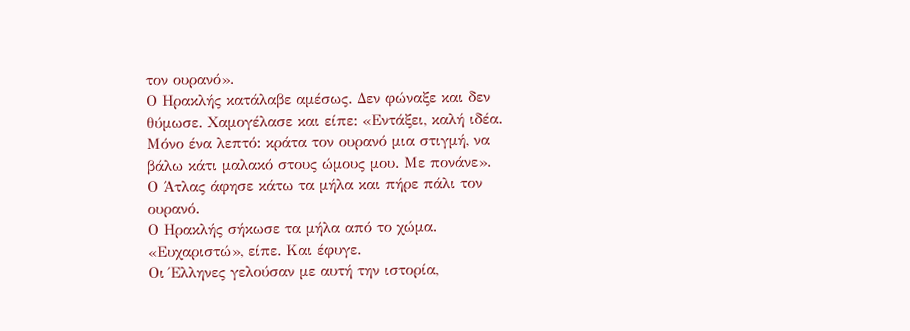τον ουρανό».
Ο Ηρακλής κατάλαβε αμέσως. Δεν φώναξε και δεν θύμωσε. Χαμογέλασε και είπε: «Εντάξει, καλή ιδέα. Μόνο ένα λεπτό: κράτα τον ουρανό μια στιγμή, να βάλω κάτι μαλακό στους ώμους μου. Με πονάνε».
Ο Άτλας άφησε κάτω τα μήλα και πήρε πάλι τον ουρανό.
Ο Ηρακλής σήκωσε τα μήλα από το χώμα. «Ευχαριστώ», είπε. Και έφυγε.
Οι Έλληνες γελούσαν με αυτή την ιστορία,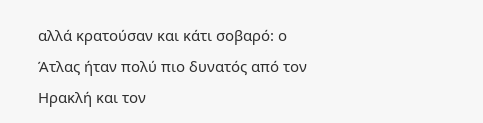αλλά κρατούσαν και κάτι σοβαρό: ο Άτλας ήταν πολύ πιο δυνατός από τον Ηρακλή και τον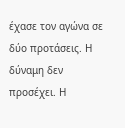έχασε τον αγώνα σε δύο προτάσεις. Η δύναμη δεν προσέχει. Η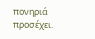πονηριά προσέχει.